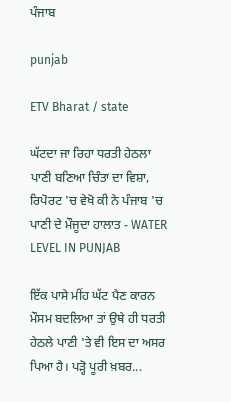ਪੰਜਾਬ

punjab

ETV Bharat / state

ਘੱਟਦਾ ਜਾ ਰਿਹਾ ਧਰਤੀ ਹੇਠਲਾ ਪਾਣੀ ਬਣਿਆ ਚਿੰਤਾ ਦਾ ਵਿਸ਼ਾ, ਰਿਪੋਰਟ 'ਚ ਵੇਖੋ ਕੀ ਨੇ ਪੰਜਾਬ 'ਚ ਪਾਣੀ ਦੇ ਮੌਜੂਦਾ ਹਾਲਾਤ - WATER LEVEL IN PUNJAB

ਇੱਕ ਪਾਸੇ ਮੀਂਹ ਘੱਟ ਪੈਣ ਕਾਰਨ ਮੌਸਮ ਬਦਲਿਆ ਤਾਂ ਉਥੇ ਹੀ ਧਰਤੀ ਹੇਠਲੇ ਪਾਣੀ 'ਤੇ ਵੀ ਇਸ ਦਾ ਅਸਰ ਪਿਆ ਹੈ। ਪੜ੍ਹੋ ਪੂਰੀ ਖ਼ਬਰ...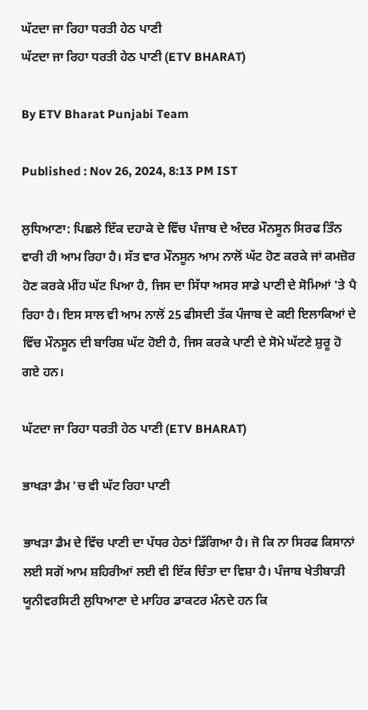ਘੱਟਦਾ ਜਾ ਰਿਹਾ ਧਰਤੀ ਹੇਠ ਪਾਣੀ
ਘੱਟਦਾ ਜਾ ਰਿਹਾ ਧਰਤੀ ਹੇਠ ਪਾਣੀ (ETV BHARAT)

By ETV Bharat Punjabi Team

Published : Nov 26, 2024, 8:13 PM IST

ਲੁਧਿਆਣਾ: ਪਿਛਲੇ ਇੱਕ ਦਹਾਕੇ ਦੇ ਵਿੱਚ ਪੰਜਾਬ ਦੇ ਅੰਦਰ ਮੌਨਸੂਨ ਸਿਰਫ ਤਿੰਨ ਵਾਰੀ ਹੀ ਆਮ ਰਿਹਾ ਹੈ। ਸੱਤ ਵਾਰ ਮੌਨਸੂਨ ਆਮ ਨਾਲੋਂ ਘੱਟ ਹੋਣ ਕਰਕੇ ਜਾਂ ਕਮਜ਼ੋਰ ਹੋਣ ਕਰਕੇ ਮੀਂਹ ਘੱਟ ਪਿਆ ਹੈ, ਜਿਸ ਦਾ ਸਿੱਧਾ ਅਸਰ ਸਾਡੇ ਪਾਣੀ ਦੇ ਸੋਮਿਆਂ 'ਤੇ ਪੈ ਰਿਹਾ ਹੈ। ਇਸ ਸਾਲ ਵੀ ਆਮ ਨਾਲੋਂ 25 ਫੀਸਦੀ ਤੱਕ ਪੰਜਾਬ ਦੇ ਕਈ ਇਲਾਕਿਆਂ ਦੇ ਵਿੱਚ ਮੌਨਸੂਨ ਦੀ ਬਾਰਿਸ਼ ਘੱਟ ਹੋਈ ਹੈ, ਜਿਸ ਕਰਕੇ ਪਾਣੀ ਦੇ ਸੋਮੇ ਘੱਟਣੇ ਸ਼ੁਰੂ ਹੋ ਗਏ ਹਨ।

ਘੱਟਦਾ ਜਾ ਰਿਹਾ ਧਰਤੀ ਹੇਠ ਪਾਣੀ (ETV BHARAT)

ਭਾਖੜਾ ਡੈਮ 'ਚ ਵੀ ਘੱਟ ਰਿਹਾ ਪਾਣੀ

ਭਾਖੜਾ ਡੈਮ ਦੇ ਵਿੱਚ ਪਾਣੀ ਦਾ ਪੱਧਰ ਹੇਠਾਂ ਡਿੱਗਿਆ ਹੈ। ਜੋ ਕਿ ਨਾ ਸਿਰਫ ਕਿਸਾਨਾਂ ਲਈ ਸਗੋਂ ਆਮ ਸ਼ਹਿਰੀਆਂ ਲਈ ਵੀ ਇੱਕ ਚਿੰਤਾ ਦਾ ਵਿਸ਼ਾ ਹੈ। ਪੰਜਾਬ ਖੇਤੀਬਾੜੀ ਯੂਨੀਵਰਸਿਟੀ ਲੁਧਿਆਣਾ ਦੇ ਮਾਹਿਰ ਡਾਕਟਰ ਮੰਨਦੇ ਹਨ ਕਿ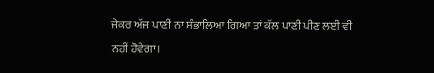ਜੇਕਰ ਅੱਜ ਪਾਣੀ ਨਾ ਸੰਭਾਲਿਆ ਗਿਆ ਤਾਂ ਕੱਲ ਪਾਣੀ ਪੀਣ ਲਈ ਵੀ ਨਹੀਂ ਹੋਵੇਗਾ।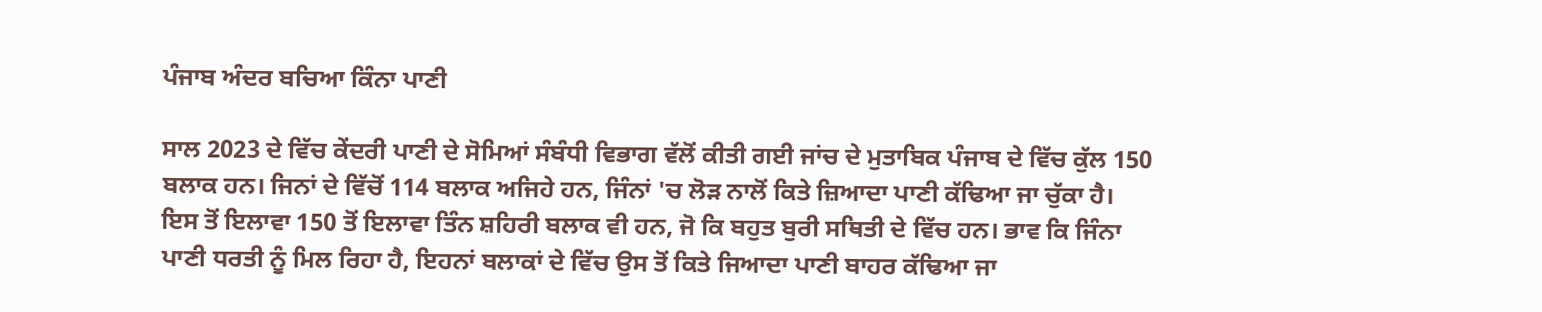ਪੰਜਾਬ ਅੰਦਰ ਬਚਿਆ ਕਿੰਨਾ ਪਾਣੀ

ਸਾਲ 2023 ਦੇ ਵਿੱਚ ਕੇਂਦਰੀ ਪਾਣੀ ਦੇ ਸੋਮਿਆਂ ਸੰਬੰਧੀ ਵਿਭਾਗ ਵੱਲੋਂ ਕੀਤੀ ਗਈ ਜਾਂਚ ਦੇ ਮੁਤਾਬਿਕ ਪੰਜਾਬ ਦੇ ਵਿੱਚ ਕੁੱਲ 150 ਬਲਾਕ ਹਨ। ਜਿਨਾਂ ਦੇ ਵਿੱਚੋਂ 114 ਬਲਾਕ ਅਜਿਹੇ ਹਨ, ਜਿੰਨਾਂ 'ਚ ਲੋੜ ਨਾਲੋਂ ਕਿਤੇ ਜ਼ਿਆਦਾ ਪਾਣੀ ਕੱਢਿਆ ਜਾ ਚੁੱਕਾ ਹੈ। ਇਸ ਤੋਂ ਇਲਾਵਾ 150 ਤੋਂ ਇਲਾਵਾ ਤਿੰਨ ਸ਼ਹਿਰੀ ਬਲਾਕ ਵੀ ਹਨ, ਜੋ ਕਿ ਬਹੁਤ ਬੁਰੀ ਸਥਿਤੀ ਦੇ ਵਿੱਚ ਹਨ। ਭਾਵ ਕਿ ਜਿੰਨਾ ਪਾਣੀ ਧਰਤੀ ਨੂੰ ਮਿਲ ਰਿਹਾ ਹੈ, ਇਹਨਾਂ ਬਲਾਕਾਂ ਦੇ ਵਿੱਚ ਉਸ ਤੋਂ ਕਿਤੇ ਜਿਆਦਾ ਪਾਣੀ ਬਾਹਰ ਕੱਢਿਆ ਜਾ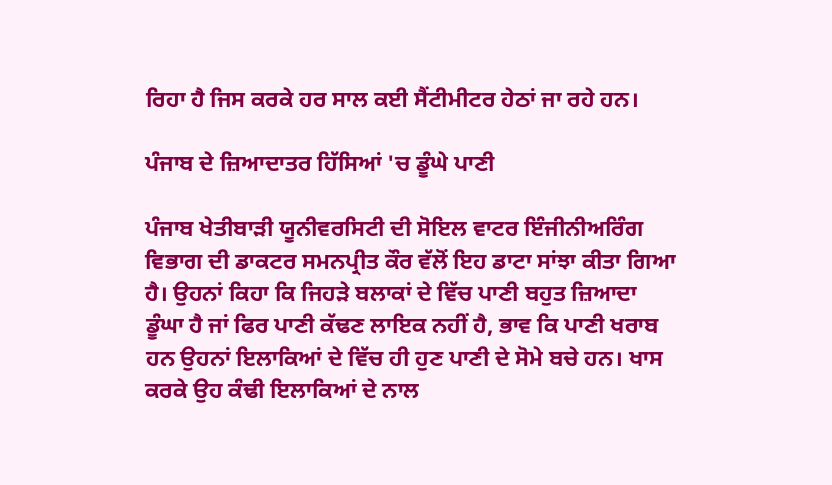ਰਿਹਾ ਹੈ ਜਿਸ ਕਰਕੇ ਹਰ ਸਾਲ ਕਈ ਸੈਂਟੀਮੀਟਰ ਹੇਠਾਂ ਜਾ ਰਹੇ ਹਨ।

ਪੰਜਾਬ ਦੇ ਜ਼ਿਆਦਾਤਰ ਹਿੱਸਿਆਂ 'ਚ ਡੂੰਘੇ ਪਾਣੀ

ਪੰਜਾਬ ਖੇਤੀਬਾੜੀ ਯੂਨੀਵਰਸਿਟੀ ਦੀ ਸੋਇਲ ਵਾਟਰ ਇੰਜੀਨੀਅਰਿੰਗ ਵਿਭਾਗ ਦੀ ਡਾਕਟਰ ਸਮਨਪ੍ਰੀਤ ਕੌਰ ਵੱਲੋਂ ਇਹ ਡਾਟਾ ਸਾਂਝਾ ਕੀਤਾ ਗਿਆ ਹੈ। ਉਹਨਾਂ ਕਿਹਾ ਕਿ ਜਿਹੜੇ ਬਲਾਕਾਂ ਦੇ ਵਿੱਚ ਪਾਣੀ ਬਹੁਤ ਜ਼ਿਆਦਾ ਡੂੰਘਾ ਹੈ ਜਾਂ ਫਿਰ ਪਾਣੀ ਕੱਢਣ ਲਾਇਕ ਨਹੀਂ ਹੈ, ਭਾਵ ਕਿ ਪਾਣੀ ਖਰਾਬ ਹਨ ਉਹਨਾਂ ਇਲਾਕਿਆਂ ਦੇ ਵਿੱਚ ਹੀ ਹੁਣ ਪਾਣੀ ਦੇ ਸੋਮੇ ਬਚੇ ਹਨ। ਖਾਸ ਕਰਕੇ ਉਹ ਕੰਢੀ ਇਲਾਕਿਆਂ ਦੇ ਨਾਲ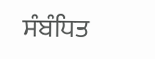ਸੰਬੰਧਿਤ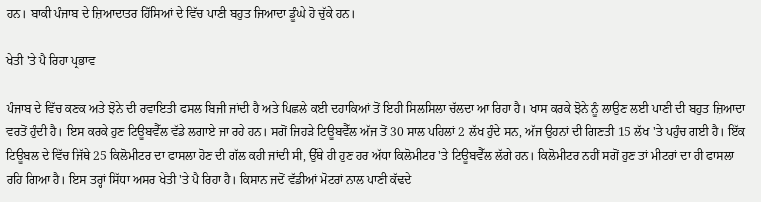ਹਨ। ਬਾਕੀ ਪੰਜਾਬ ਦੇ ਜ਼ਿਆਦਾਤਰ ਹਿੱਸਿਆਂ ਦੇ ਵਿੱਚ ਪਾਣੀ ਬਹੁਤ ਜਿਆਦਾ ਡੂੰਘੇ ਹੋ ਚੁੱਕੇ ਹਨ।

ਖੇਤੀ 'ਤੇ ਪੈ ਰਿਹਾ ਪ੍ਰਭਾਵ

ਪੰਜਾਬ ਦੇ ਵਿੱਚ ਕਣਕ ਅਤੇ ਝੋਨੇ ਦੀ ਰਵਾਇਤੀ ਫਸਲ ਬਿਜੀ ਜਾਂਦੀ ਹੈ ਅਤੇ ਪਿਛਲੇ ਕਈ ਦਹਾਕਿਆਂ ਤੋਂ ਇਹੀ ਸਿਲਸਿਲਾ ਚੱਲਦਾ ਆ ਰਿਹਾ ਹੈ। ਖਾਸ ਕਰਕੇ ਝੋਨੇ ਨੂੰ ਲਾਉਣ ਲਈ ਪਾਣੀ ਦੀ ਬਹੁਤ ਜ਼ਿਆਦਾ ਵਰਤੋਂ ਹੁੰਦੀ ਹੈ। ਇਸ ਕਰਕੇ ਹੁਣ ਟਿਊਬਵੈੱਲ ਵੱਡੇ ਲਗਾਏ ਜਾ ਰਹੇ ਹਨ। ਸਗੋਂ ਜਿਹੜੇ ਟਿਊਬਵੈੱਲ ਅੱਜ ਤੋਂ 30 ਸਾਲ ਪਹਿਲਾਂ 2 ਲੱਖ ਹੁੰਦੇ ਸਨ, ਅੱਜ ਉਹਨਾਂ ਦੀ ਗਿਣਤੀ 15 ਲੱਖ 'ਤੇ ਪਹੁੰਚ ਗਈ ਹੈ। ਇੱਕ ਟਿਊਬਲ ਦੇ ਵਿੱਚ ਜਿੱਥੇ 25 ਕਿਲੋਮੀਟਰ ਦਾ ਫਾਸਲਾ ਹੋਣ ਦੀ ਗੱਲ ਕਹੀ ਜਾਂਦੀ ਸੀ, ਉੱਥੇ ਹੀ ਹੁਣ ਹਰ ਅੱਧਾ ਕਿਲੋਮੀਟਰ 'ਤੇ ਟਿਊਬਵੈੱਲ ਲੱਗੇ ਹਨ। ਕਿਲੋਮੀਟਰ ਨਹੀਂ ਸਗੋਂ ਹੁਣ ਤਾਂ ਮੀਟਰਾਂ ਦਾ ਹੀ ਫਾਸਲਾ ਰਹਿ ਗਿਆ ਹੈ। ਇਸ ਤਰ੍ਹਾਂ ਸਿੱਧਾ ਅਸਰ ਖੇਤੀ 'ਤੇ ਪੈ ਰਿਹਾ ਹੈ। ਕਿਸਾਨ ਜਦੋਂ ਵੱਡੀਆਂ ਮੋਟਰਾਂ ਨਾਲ ਪਾਣੀ ਕੱਢਦੇ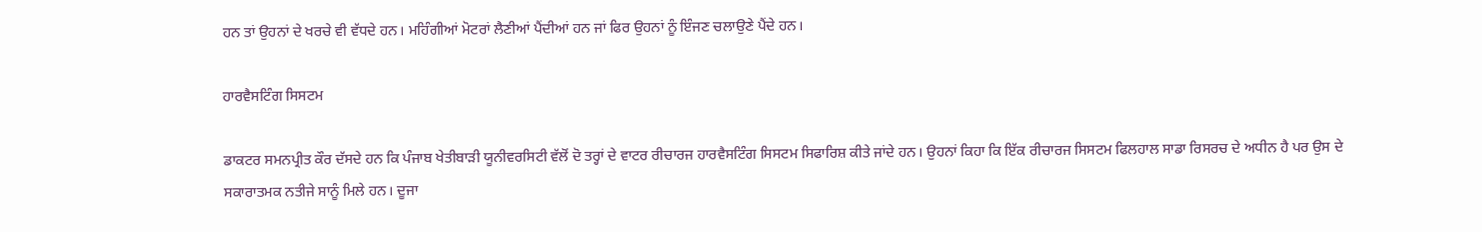ਹਨ ਤਾਂ ਉਹਨਾਂ ਦੇ ਖਰਚੇ ਵੀ ਵੱਧਦੇ ਹਨ। ਮਹਿੰਗੀਆਂ ਮੋਟਰਾਂ ਲੈਣੀਆਂ ਪੈਂਦੀਆਂ ਹਨ ਜਾਂ ਫਿਰ ਉਹਨਾਂ ਨੂੰ ਇੰਜਣ ਚਲਾਉਣੇ ਪੈਂਦੇ ਹਨ।

ਹਾਰਵੈਸਟਿੰਗ ਸਿਸਟਮ

ਡਾਕਟਰ ਸਮਨਪ੍ਰੀਤ ਕੌਰ ਦੱਸਦੇ ਹਨ ਕਿ ਪੰਜਾਬ ਖੇਤੀਬਾੜੀ ਯੂਨੀਵਰਸਿਟੀ ਵੱਲੋਂ ਦੋ ਤਰ੍ਹਾਂ ਦੇ ਵਾਟਰ ਰੀਚਾਰਜ ਹਾਰਵੈਸਟਿੰਗ ਸਿਸਟਮ ਸਿਫਾਰਿਸ਼ ਕੀਤੇ ਜਾਂਦੇ ਹਨ। ਉਹਨਾਂ ਕਿਹਾ ਕਿ ਇੱਕ ਰੀਚਾਰਜ ਸਿਸਟਮ ਫਿਲਹਾਲ ਸਾਡਾ ਰਿਸਰਚ ਦੇ ਅਧੀਨ ਹੈ ਪਰ ਉਸ ਦੇ ਸਕਾਰਾਤਮਕ ਨਤੀਜੇ ਸਾਨੂੰ ਮਿਲੇ ਹਨ। ਦੂਜਾ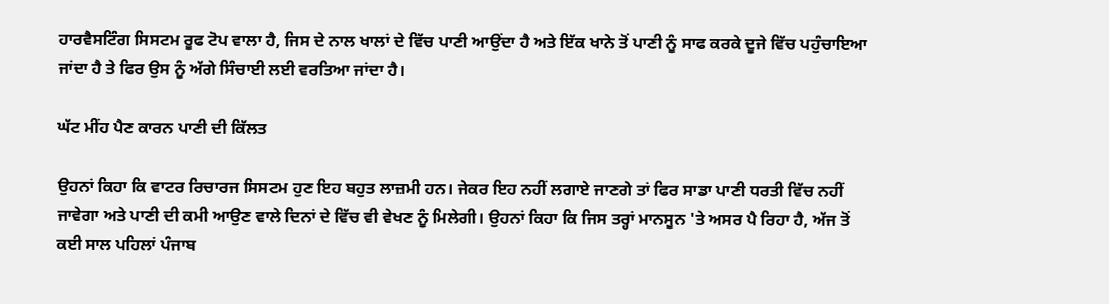ਹਾਰਵੈਸਟਿੰਗ ਸਿਸਟਮ ਰੂਫ ਟੋਪ ਵਾਲਾ ਹੈ, ਜਿਸ ਦੇ ਨਾਲ ਖਾਲਾਂ ਦੇ ਵਿੱਚ ਪਾਣੀ ਆਉਂਦਾ ਹੈ ਅਤੇ ਇੱਕ ਖਾਨੇ ਤੋਂ ਪਾਣੀ ਨੂੰ ਸਾਫ ਕਰਕੇ ਦੂਜੇ ਵਿੱਚ ਪਹੁੰਚਾਇਆ ਜਾਂਦਾ ਹੈ ਤੇ ਫਿਰ ਉਸ ਨੂੰ ਅੱਗੇ ਸਿੰਚਾਈ ਲਈ ਵਰਤਿਆ ਜਾਂਦਾ ਹੈ।

ਘੱਟ ਮੀਂਹ ਪੈਣ ਕਾਰਨ ਪਾਣੀ ਦੀ ਕਿੱਲਤ

ਉਹਨਾਂ ਕਿਹਾ ਕਿ ਵਾਟਰ ਰਿਚਾਰਜ ਸਿਸਟਮ ਹੁਣ ਇਹ ਬਹੁਤ ਲਾਜ਼ਮੀ ਹਨ। ਜੇਕਰ ਇਹ ਨਹੀਂ ਲਗਾਏ ਜਾਣਗੇ ਤਾਂ ਫਿਰ ਸਾਡਾ ਪਾਣੀ ਧਰਤੀ ਵਿੱਚ ਨਹੀਂ ਜਾਵੇਗਾ ਅਤੇ ਪਾਣੀ ਦੀ ਕਮੀ ਆਉਣ ਵਾਲੇ ਦਿਨਾਂ ਦੇ ਵਿੱਚ ਵੀ ਵੇਖਣ ਨੂੰ ਮਿਲੇਗੀ। ਉਹਨਾਂ ਕਿਹਾ ਕਿ ਜਿਸ ਤਰ੍ਹਾਂ ਮਾਨਸੂਨ 'ਤੇ ਅਸਰ ਪੈ ਰਿਹਾ ਹੈ, ਅੱਜ ਤੋਂ ਕਈ ਸਾਲ ਪਹਿਲਾਂ ਪੰਜਾਬ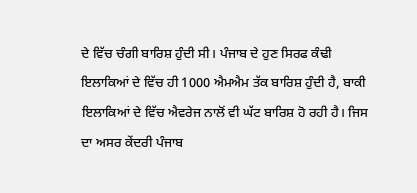ਦੇ ਵਿੱਚ ਚੰਗੀ ਬਾਰਿਸ਼ ਹੁੰਦੀ ਸੀ। ਪੰਜਾਬ ਦੇ ਹੁਣ ਸਿਰਫ ਕੰਢੀ ਇਲਾਕਿਆਂ ਦੇ ਵਿੱਚ ਹੀ 1000 ਐਮਐਮ ਤੱਕ ਬਾਰਿਸ਼ ਹੁੰਦੀ ਹੈ, ਬਾਕੀ ਇਲਾਕਿਆਂ ਦੇ ਵਿੱਚ ਐਵਰੇਜ ਨਾਲੋਂ ਵੀ ਘੱਟ ਬਾਰਿਸ਼ ਹੋ ਰਹੀ ਹੈ। ਜਿਸ ਦਾ ਅਸਰ ਕੇਂਦਰੀ ਪੰਜਾਬ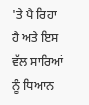'ਤੇ ਪੈ ਰਿਹਾ ਹੈ ਅਤੇ ਇਸ ਵੱਲ ਸਾਰਿਆਂ ਨੂੰ ਧਿਆਨ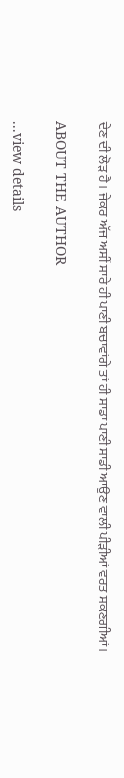ਦੇਣ ਦੀ ਲੋੜ ਹੈ। ਜੇਕਰ ਅੱਜ ਅਸੀਂ ਸਾਰੇ ਹੀ ਪਾਣੀ ਬਚਾਵਾਂਗੇ ਤਾਂ ਹੀ ਸਾਡਾ ਪਾਣੀ ਸਾਡੀ ਆਉਣ ਵਾਲੀ ਪੀੜੀਆਂ ਵਰਤ ਸਕਣਗੀਆਂ।

ABOUT THE AUTHOR

...view details